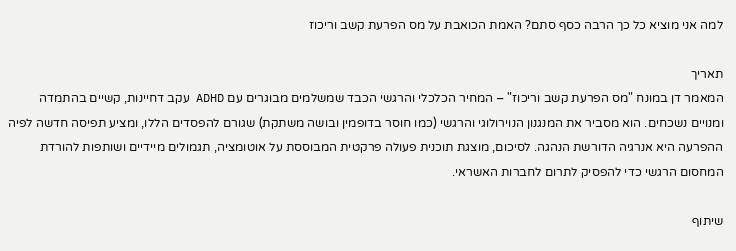למה אני מוציא כל כך הרבה כסף סתם? האמת הכואבת על מס הפרעת קשב וריכוז

תאריך
המאמר דן במונח "מס הפרעת קשב וריכוז" – המחיר הכלכלי והרגשי הכבד שמשלמים מבוגרים עם ADHD עקב דחיינות, קשיים בהתמדה ומנויים נשכחים. הוא מסביר את המנגנון הנוירולוגי והרגשי (כמו חוסר בדופמין ובושה משתקת) שגורם להפסדים הללו, ומציע תפיסה חדשה לפיה ההפרעה היא אנרגיה הדורשת הנהגה. לסיכום, מוצגת תוכנית פעולה פרקטית המבוססת על אוטומציה, תגמולים מיידיים ושותפות להורדת המחסום הרגשי כדי להפסיק לתרום לחברות האשראי.

שיתוף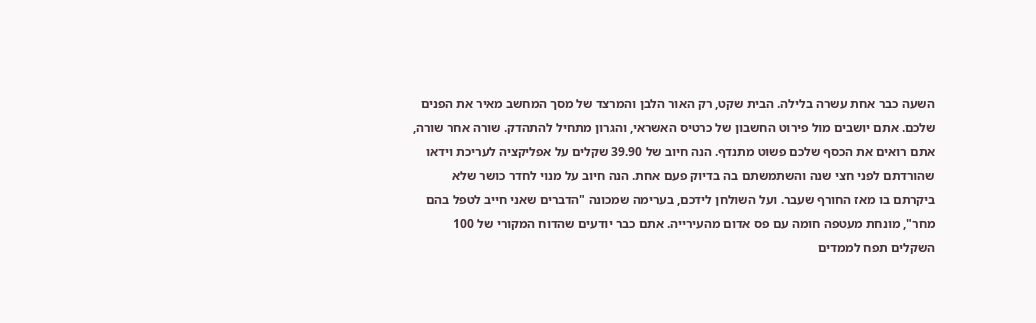השעה כבר אחת עשרה בלילה. הבית שקט, רק האור הלבן והמרצד של מסך המחשב מאיר את הפנים שלכם. אתם יושבים מול פירוט החשבון של כרטיס האשראי, והגרון מתחיל להתהדק. שורה אחר שורה, אתם רואים את הכסף שלכם פשוט מתנדף. הנה חיוב של 39.90 שקלים על אפליקציה לעריכת וידאו שהורדתם לפני חצי שנה והשתמשתם בה בדיוק פעם אחת. הנה חיוב על מנוי לחדר כושר שלא ביקרתם בו מאז החורף שעבר. ועל השולחן לידכם, בערימה שמכונה "הדברים שאני חייב לטפל בהם מחר", מונחת מעטפה חומה עם פס אדום מהעירייה. אתם כבר יודעים שהדוח המקורי של 100 השקלים תפח לממדים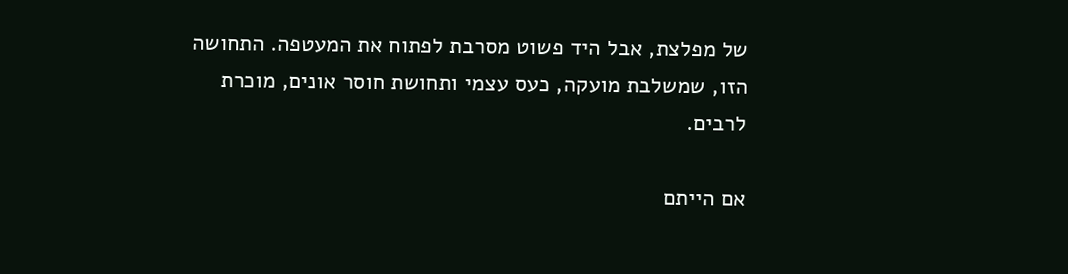של מפלצת, אבל היד פשוט מסרבת לפתוח את המעטפה. התחושה הזו, שמשלבת מועקה, כעס עצמי ותחושת חוסר אונים, מוכרת לרבים.

אם הייתם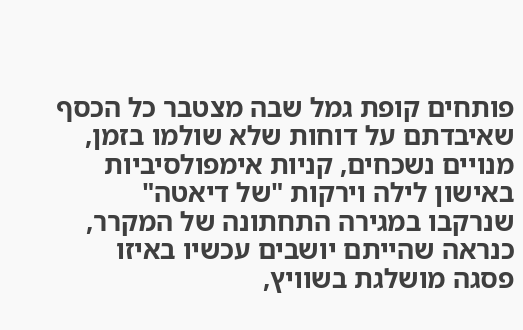פותחים קופת גמל שבה מצטבר כל הכסף שאיבדתם על דוחות שלא שולמו בזמן, מנויים נשכחים, קניות אימפולסיביות באישון לילה וירקות "של דיאטה" שנרקבו במגירה התחתונה של המקרר, כנראה שהייתם יושבים עכשיו באיזו פסגה מושלגת בשוויץ,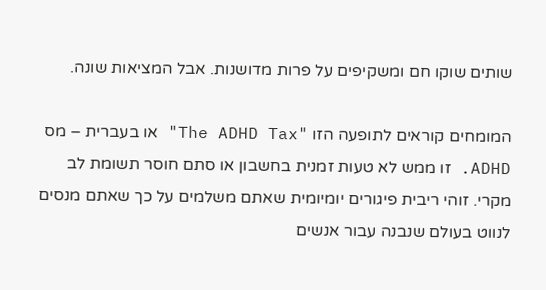שותים שוקו חם ומשקיפים על פרות מדושנות. אבל המציאות שונה.

המומחים קוראים לתופעה הזו "The ADHD Tax" או בעברית – מס ADHD. זו ממש לא טעות זמנית בחשבון או סתם חוסר תשומת לב מקרי. זוהי ריבית פיגורים יומיומית שאתם משלמים על כך שאתם מנסים לנווט בעולם שנבנה עבור אנשים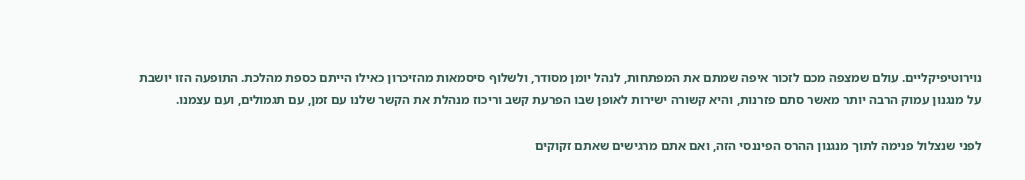נוירוטיפיקליים. עולם שמצפה מכם לזכור איפה שמתם את המפתחות, לנהל יומן מסודר, ולשלוף סיסמאות מהזיכרון כאילו הייתם כספת מהלכת. התופעה הזו יושבת על מנגנון עמוק הרבה יותר מאשר סתם פזרנות, והיא קשורה ישירות לאופן שבו הפרעת קשב וריכוז מנהלת את הקשר שלנו עם זמן, עם תגמולים, ועם עצמנו.

לפני שנצלול פנימה לתוך מנגנון ההרס הפיננסי הזה, ואם אתם מרגישים שאתם זקוקים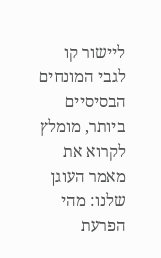ליישור קו לגבי המונחים הבסיסיים ביותר, מומלץ לקרוא את מאמר העוגן שלנו: מהי הפרעת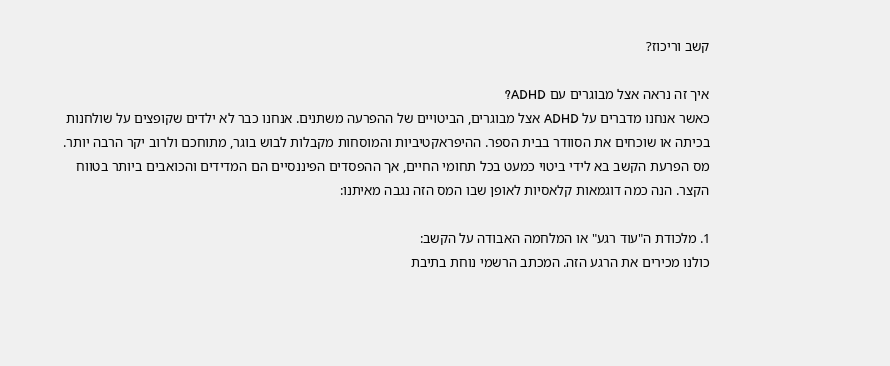קשב וריכוז?

איך זה נראה אצל מבוגרים עם ADHD?
כאשר אנחנו מדברים על ADHD אצל מבוגרים, הביטויים של ההפרעה משתנים. אנחנו כבר לא ילדים שקופצים על שולחנות בכיתה או שוכחים את הסוודר בבית הספר. ההיפראקטיביות והמוסחות מקבלות לבוש בוגר, מתוחכם ולרוב יקר הרבה יותר. מס הפרעת הקשב בא לידי ביטוי כמעט בכל תחומי החיים, אך ההפסדים הפיננסיים הם המדידים והכואבים ביותר בטווח הקצר. הנה כמה דוגמאות קלאסיות לאופן שבו המס הזה נגבה מאיתנו:

1. מלכודת ה"עוד רגע" או המלחמה האבודה על הקשב:
כולנו מכירים את הרגע הזה. המכתב הרשמי נוחת בתיבת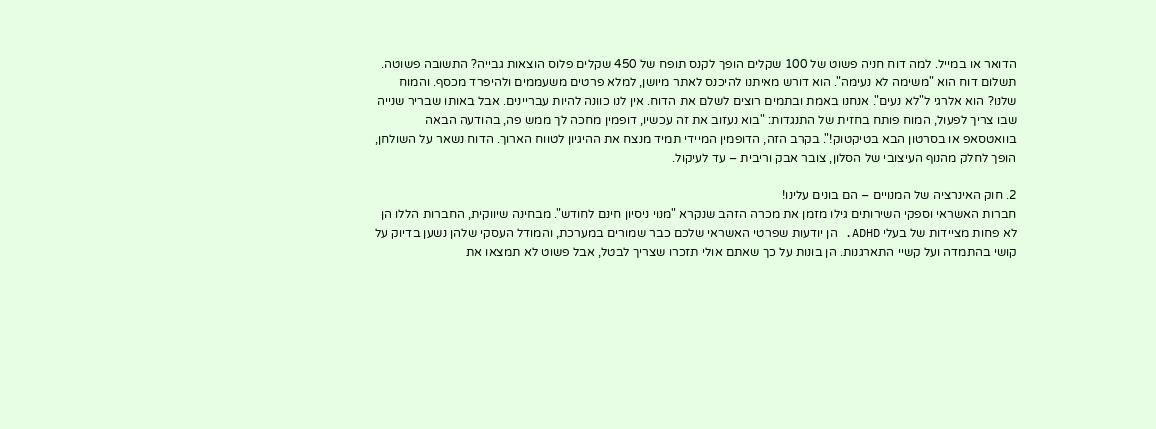הדואר או במייל. למה דוח חניה פשוט של 100 שקלים הופך לקנס תופח של 450 שקלים פלוס הוצאות גבייה? התשובה פשוטה. תשלום דוח הוא "משימה לא נעימה". הוא דורש מאיתנו להיכנס לאתר מיושן, למלא פרטים משעממים ולהיפרד מכסף. והמוח שלנו? הוא אלרגי ל"לא נעים". אנחנו באמת ובתמים רוצים לשלם את הדוח. אין לנו כוונה להיות עבריינים. אבל באותו שבריר שנייה שבו צריך לפעול, המוח פותח בחזית של התנגדות: "בוא נעזוב את זה עכשיו, דופמין מחכה לך ממש פה, בהודעה הבאה בוואטסאפ או בסרטון הבא בטיקטוק!". בקרב הזה, הדופמין המיידי תמיד מנצח את ההיגיון לטווח הארוך. הדוח נשאר על השולחן, הופך לחלק מהנוף העיצובי של הסלון, צובר אבק וריבית – עד לעיקול.

2. חוק האינרציה של המנויים – הם בונים עלינו!
חברות האשראי וספקי השירותים גילו מזמן את מכרה הזהב שנקרא "מנוי ניסיון חינם לחודש". מבחינה שיווקית, החברות הללו הן לא פחות מציידות של בעלי ADHD. הן יודעות שפרטי האשראי שלכם כבר שמורים במערכת, והמודל העסקי שלהן נשען בדיוק על קושי בהתמדה ועל קשיי התארגנות. הן בונות על כך שאתם אולי תזכרו שצריך לבטל, אבל פשוט לא תמצאו את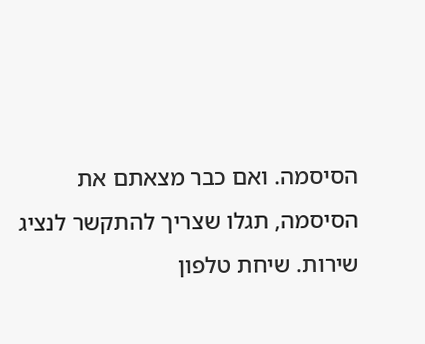הסיסמה. ואם כבר מצאתם את הסיסמה, תגלו שצריך להתקשר לנציג שירות. שיחת טלפון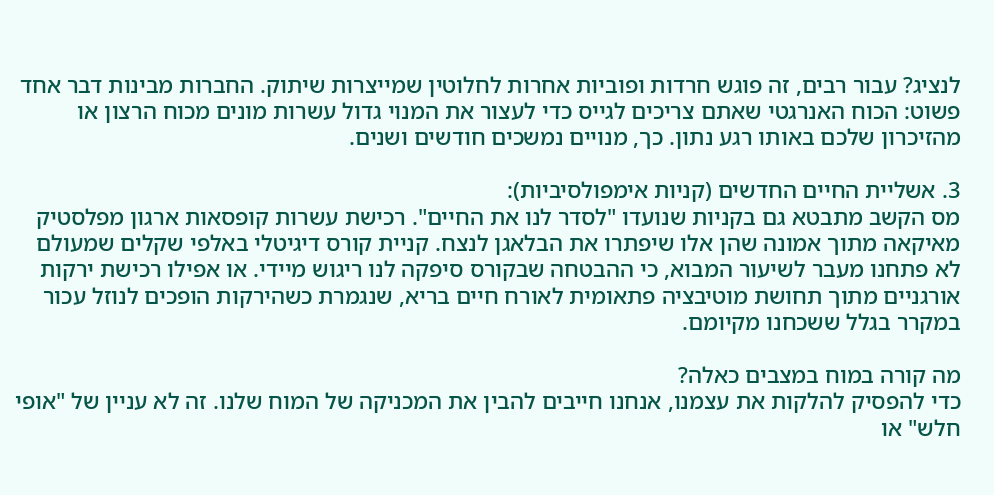לנציג? עבור רבים, זה פוגש חרדות ופוביות אחרות לחלוטין שמייצרות שיתוק. החברות מבינות דבר אחד פשוט: הכוח האנרגטי שאתם צריכים לגייס כדי לעצור את המנוי גדול עשרות מונים מכוח הרצון או מהזיכרון שלכם באותו רגע נתון. כך, מנויים נמשכים חודשים ושנים.

3. אשליית החיים החדשים (קניות אימפולסיביות):
מס הקשב מתבטא גם בקניות שנועדו "לסדר לנו את החיים". רכישת עשרות קופסאות ארגון מפלסטיק מאיקאה מתוך אמונה שהן אלו שיפתרו את הבלאגן לנצח. קניית קורס דיגיטלי באלפי שקלים שמעולם לא פתחנו מעבר לשיעור המבוא, כי ההבטחה שבקורס סיפקה לנו ריגוש מיידי. או אפילו רכישת ירקות אורגניים מתוך תחושת מוטיבציה פתאומית לאורח חיים בריא, שנגמרת כשהירקות הופכים לנוזל עכור במקרר בגלל ששכחנו מקיומם.

מה קורה במוח במצבים כאלה?
כדי להפסיק להלקות את עצמנו, אנחנו חייבים להבין את המכניקה של המוח שלנו. זה לא עניין של "אופי חלש" או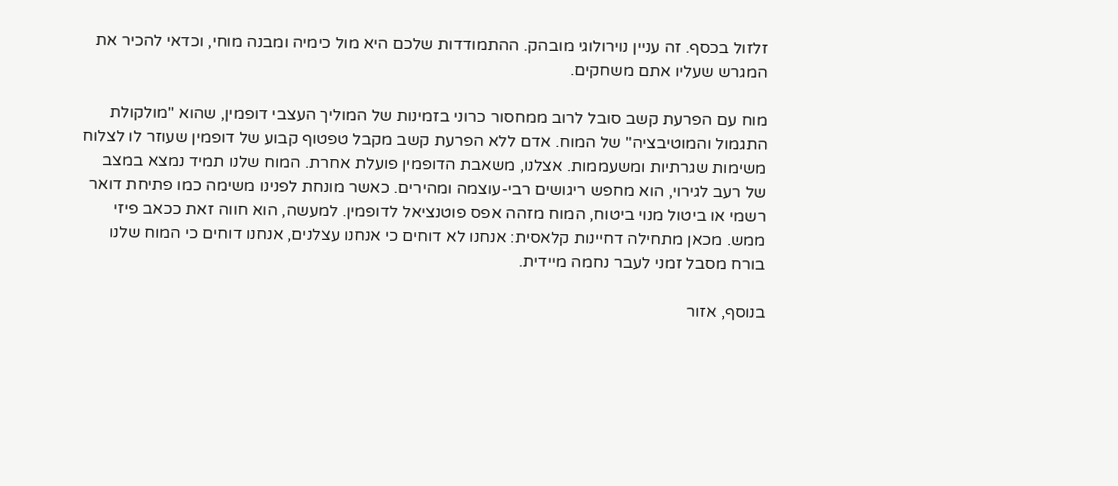זלזול בכסף. זה עניין נוירולוגי מובהק. ההתמודדות שלכם היא מול כימיה ומבנה מוחי, וכדאי להכיר את המגרש שעליו אתם משחקים.

מוח עם הפרעת קשב סובל לרוב ממחסור כרוני בזמינות של המוליך העצבי דופמין, שהוא "מולקולת התגמול והמוטיבציה" של המוח. אדם ללא הפרעת קשב מקבל טפטוף קבוע של דופמין שעוזר לו לצלוח משימות שגרתיות ומשעממות. אצלנו, משאבת הדופמין פועלת אחרת. המוח שלנו תמיד נמצא במצב של רעב לגירוי, הוא מחפש ריגושים רבי-עוצמה ומהירים. כאשר מונחת לפנינו משימה כמו פתיחת דואר רשמי או ביטול מנוי ביטוח, המוח מזהה אפס פוטנציאל לדופמין. למעשה, הוא חווה זאת ככאב פיזי ממש. מכאן מתחילה דחיינות קלאסית: אנחנו לא דוחים כי אנחנו עצלנים, אנחנו דוחים כי המוח שלנו בורח מסבל זמני לעבר נחמה מיידית.

בנוסף, אזור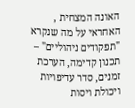האונה המצחית , האחראי על מה שנקרא "תפקודים ניהוליים" – תכנון קדימה, הערכת זמנים, סדר עדיפויות ויכולת ויסות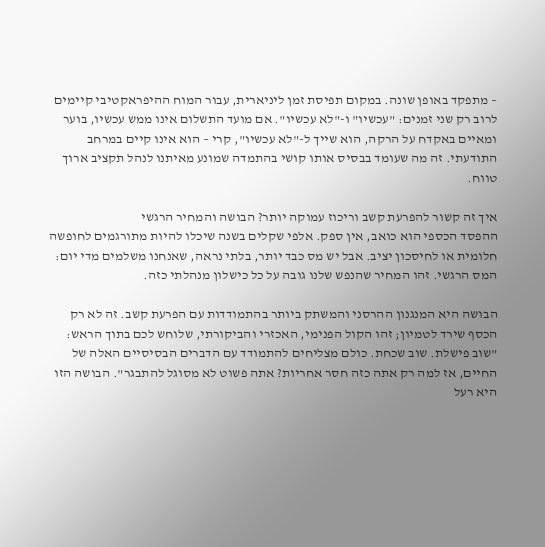– מתפקד באופן שונה. במקום תפיסת זמן ליניארית, עבור המוח ההיפראקטיבי קיימים לרוב רק שני זמנים: "עכשיו" ו-"לא עכשיו". אם מועד התשלום אינו ממש עכשיו, בוער ומאיים באקדח על הרקה, הוא שייך ל-"לא עכשיו", קרי – הוא אינו קיים במרחב התודעתי. זה מה שעומד בבסיס אותו קושי בהתמדה שמונע מאיתנו לנהל תקציב ארוך טווח.

איך זה קשור להפרעת קשב וריכוז עמוקה יותר? הבושה והמחיר הרגשי
ההפסד הכספי הוא כואב, אין ספק. אלפי שקלים בשנה שיכלו להיות מתורגמים לחופשה חלומית או לחיסכון יציב. אבל יש מס כבד יותר, בלתי נראה, שאנחנו משלמים מדי יום: המס הרגשי. זהו המחיר שהנפש שלנו גובה על כל כישלון מנהלתי כזה.

הבושה היא המנגנון ההרסני והמשתק ביותר בהתמודדות עם הפרעת קשב. זה לא רק הכסף שירד לטמיון; זהו הקול הפנימי, האכזרי והביקורתי, שלוחש לכם בתוך הראש: "שוב פישלת. שוב שכחת. כולם מצליחים להתמודד עם הדברים הבסיסיים האלה של החיים, אז למה רק אתה כזה חסר אחריות? אתה פשוט לא מסוגל להתבגר". הבושה הזו היא רעל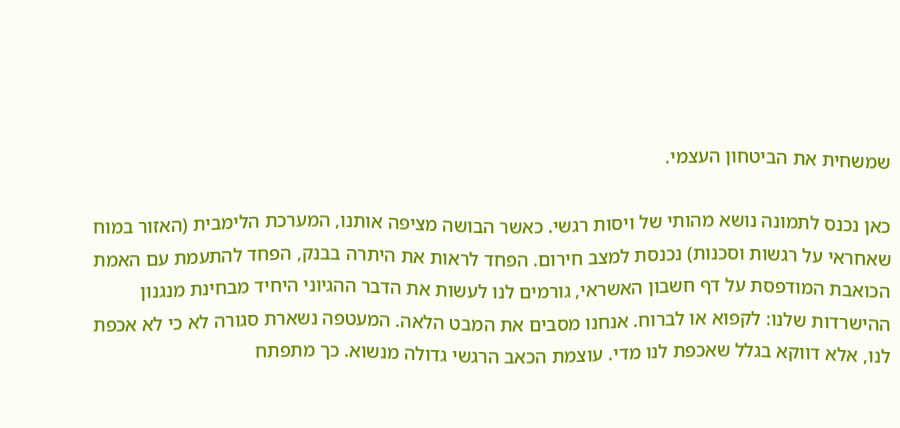שמשחית את הביטחון העצמי.

כאן נכנס לתמונה נושא מהותי של ויסות רגשי. כאשר הבושה מציפה אותנו, המערכת הלימבית (האזור במוח שאחראי על רגשות וסכנות) נכנסת למצב חירום. הפחד לראות את היתרה בבנק, הפחד להתעמת עם האמת הכואבת המודפסת על דף חשבון האשראי, גורמים לנו לעשות את הדבר ההגיוני היחיד מבחינת מנגנון ההישרדות שלנו: לקפוא או לברוח. אנחנו מסבים את המבט הלאה. המעטפה נשארת סגורה לא כי לא אכפת לנו, אלא דווקא בגלל שאכפת לנו מדי. עוצמת הכאב הרגשי גדולה מנשוא. כך מתפתח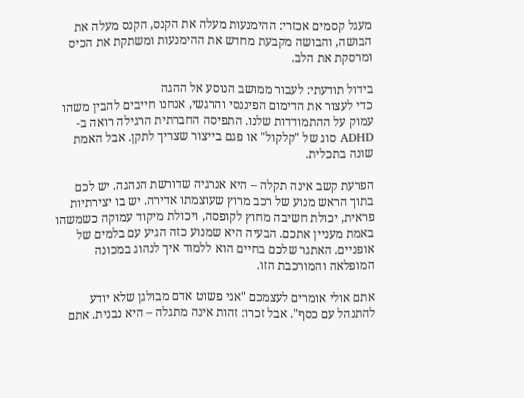מעגל קסמים אכזרי: ההימנעות מעלה את הקנס, הקנס מעלה את הבושה, והבושה מקבעת מחדש את ההימנעות ומשתקת את הכיס ומרסקת את הלב.

בידול תודעתי: לעבור ממושב הנוסע אל ההגה
כדי לעצור את הדימום הפיננסי והרגשי, אנחנו חייבים להבין משהו עמוק על ההתמודדות שלנו. התפיסה החברתית הרגילה רואה ב-ADHD סוג של "קלקול" או פגם בייצור שצריך לתקן. אבל האמת שונה בתכלית.

הפרעת קשב אינה תקלה – היא אנרגיה שדורשת הנהגה. יש לכם בתוך הראש מנוע של רכב מרוץ שעוצמתו אדירה. יש בו יצירתיות פראית, יכולת חשיבה מחוץ לקופסה, ויכולת מיקוד עמוקה כשמשהו באמת מעניין אתכם. הבעיה היא שמנוע כזה הגיע עם בלמים של אופניים. האתגר שלכם בחיים הוא ללמוד איך לנהוג במכונה המופלאה והמורכבת הזו.

אתם אולי אומרים לעצמכם "אני פשוט אדם מבולגן שלא יודע להתנהל עם כסף". אבל זכרו: זהות אינה מתגלה – היא נבנית. אתם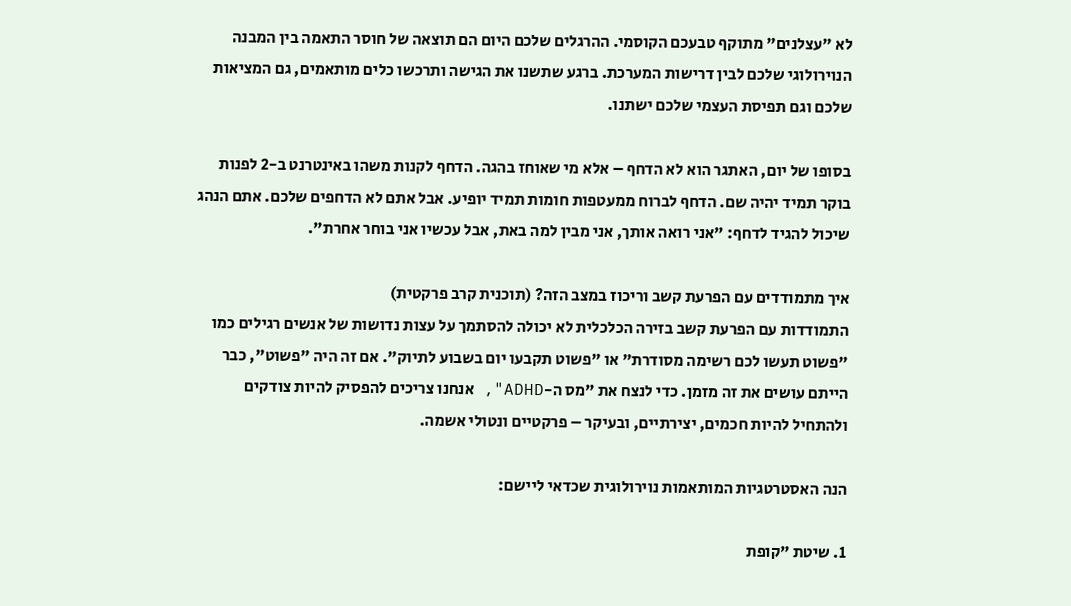לא "עצלנים" מתוקף טבעכם הקוסמי. ההרגלים שלכם היום הם תוצאה של חוסר התאמה בין המבנה הנוירולוגי שלכם לבין דרישות המערכת. ברגע שתשנו את הגישה ותרכשו כלים מותאמים, גם המציאות שלכם וגם תפיסת העצמי שלכם ישתנו.

בסופו של יום, האתגר הוא לא הדחף – אלא מי שאוחז בהגה. הדחף לקנות משהו באינטרנט ב-2 לפנות בוקר תמיד יהיה שם. הדחף לברוח ממעטפות חומות תמיד יופיע. אבל אתם לא הדחפים שלכם. אתם הנהג שיכול להגיד לדחף: "אני רואה אותך, אני מבין למה באת, אבל עכשיו אני בוחר אחרת".

איך מתמודדים עם הפרעת קשב וריכוז במצב הזה? (תוכנית קרב פרקטית)
התמודדות עם הפרעת קשב בזירה הכלכלית לא יכולה להסתמך על עצות נדושות של אנשים רגילים כמו "פשוט תעשו לכם רשימה מסודרת" או "פשוט תקבעו יום בשבוע לתיוק". אם זה היה "פשוט", כבר הייתם עושים את זה מזמן. כדי לנצח את "מס ה-ADHD", אנחנו צריכים להפסיק להיות צודקים ולהתחיל להיות חכמים, יצירתיים, ובעיקר – פרקטיים ונטולי אשמה.

הנה האסטרטגיות המותאמות נוירולוגית שכדאי ליישם:

1. שיטת "קופת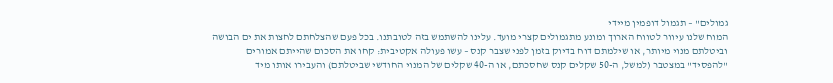גמולים" – תגמול דופמין מיידי
המוח שלנו עיוור לטווח הארוך ומונע מתגמולים קצרי מועד. עלינו להשתמש בזה לטובתנו. בכל פעם שהצלחתם לחצות את ים הבושה וביטלתם מנוי מיותר, או שילמתם דוח בדיוק בזמן לפני שצבר קנס – עשו פעולה אקטיבית: קחו את הסכום שהייתם אמורים "להפסיד" במצטבר (למשל, ה-50 שקלים קנס שחסכתם, או ה-40 שקלים של המנוי החודשי שביטלתם) והעבירו אותו מיד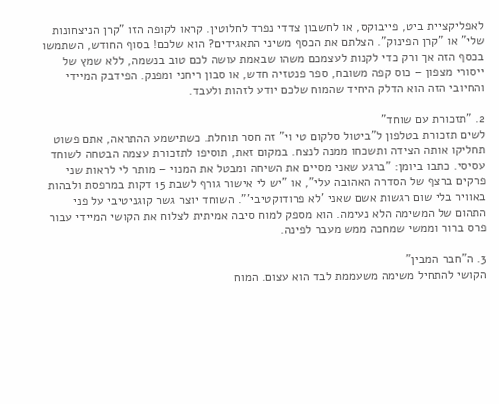לאפליקציית ביט, פייבוקס, או לחשבון צדדי נפרד לחלוטין. קראו לקופה הזו "קרן הניצחונות שלי" או "קרן הפינוק". הצלתם את הכסף משיני התאגידים? הוא שלכם! בסוף החודש, השתמשו בכסף הזה אך ורק כדי לקנות לעצמכם משהו שבאמת עושה לכם טוב בנשמה, ללא שמץ של ייסורי מצפון – כוס קפה משובח, ספר פנטזיה חדש, או סבון ריחני ומפנק. הפידבק המיידי והחיובי הזה הוא הדלק היחיד שהמוח שלכם יודע לזהות ולעבד.

2. "תזכורת עם שוחד"
לשים תזכורת בטלפון ל"ביטול סלקום טי וי" זה חסר תוחלת. כשתישמע ההתראה, אתם פשוט תחליקו אותה הצידה ותשכחו ממנה לנצח. במקום זאת, תוסיפו לתזכורת עצמה הבטחה לשוחד עסיסי. כתבו ביומן: "ברגע שאני מסיים את השיחה ומבטל את המנוי – מותר לי לראות שני פרקים ברצף של הסדרה האהובה עלי", או "יש לי אישור גורף לשבת 15 דקות במרפסת ולבהות באוויר בלי שום רגשות אשם שאני 'לא פרודוקטיבי'". השוחד יוצר גשר קוגניטיבי על פני התהום של המשימה הלא נעימה. הוא מספק למוח סיבה אמיתית לצלוח את הקושי המיידי עבור פרס ברור וממשי שמחכה ממש מעבר לפינה.

3. ה"חבר המבין"
הקושי להתחיל משימה משעממת לבד הוא עצום. המוח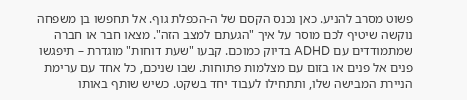פשוט מסרב להניע. כאן נכנס הקסם של ה-הכפלת גוף. אל תחפשו בן משפחה נוקשה שיטיף לכם מוסר על איך "הגעתם למצב הזה". מצאו חבר או חברה שמתמודדים עם ADHD בדיוק כמוכם. קבעו "שעת דוחות" מוגדרת – תיפגשו פנים אל פנים או בזום עם מצלמות פתוחות. שבו שניכם, כל אחד עם ערימת הניירת המבישה שלו, ותתחילו לעבוד יחד בשקט. כשיש שותף באותו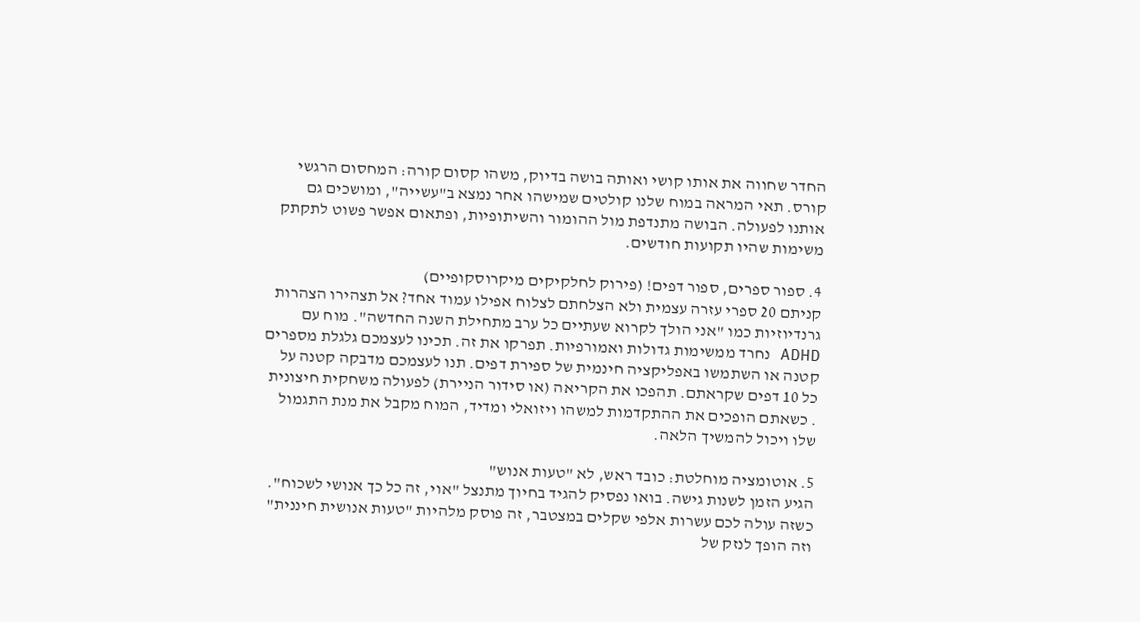החדר שחווה את אותו קושי ואותה בושה בדיוק, משהו קסום קורה: המחסום הרגשי קורס. תאי המראה במוח שלנו קולטים שמישהו אחר נמצא ב"עשייה", ומושכים גם אותנו לפעולה. הבושה מתנדפת מול ההומור והשיתופיות, ופתאום אפשר פשוט לתקתק משימות שהיו תקועות חודשים.

4. ספור ספרים, ספור דפים! (פירוק לחלקיקים מיקרוסקופיים)
קניתם 20 ספרי עזרה עצמית ולא הצלחתם לצלוח אפילו עמוד אחד? אל תצהירו הצהרות גרנדיוזיות כמו "אני הולך לקרוא שעתיים כל ערב מתחילת השנה החדשה". מוח עם ADHD נחרד ממשימות גדולות ואמורפיות. תפרקו את זה. תכינו לעצמכם גלגלת מספרים קטנה או השתמשו באפליקציה חינמית של ספירת דפים. תנו לעצמכם מדבקה קטנה על כל 10 דפים שקראתם. תהפכו את הקריאה (או סידור הניירת) לפעולה משחקית חיצונית . כשאתם הופכים את ההתקדמות למשהו ויזואלי ומדיד, המוח מקבל את מנת התגמול שלו ויכול להמשיך הלאה.

5. אוטומציה מוחלטת: כובד ראש, לא "טעות אנוש"
הגיע הזמן לשנות גישה. בואו נפסיק להגיד בחיוך מתנצל "אוי, זה כל כך אנושי לשכוח". כשזה עולה לכם עשרות אלפי שקלים במצטבר, זה פוסק מלהיות "טעות אנושית חיננית" וזה הופך לנזק של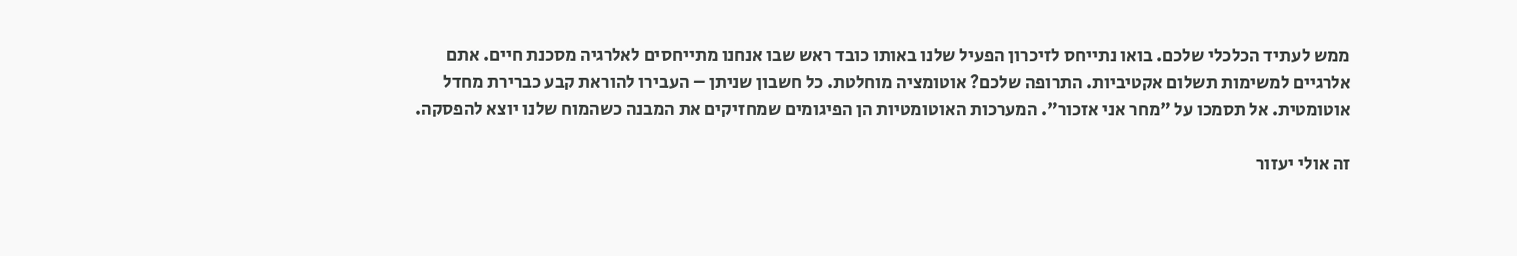ממש לעתיד הכלכלי שלכם. בואו נתייחס לזיכרון הפעיל שלנו באותו כובד ראש שבו אנחנו מתייחסים לאלרגיה מסכנת חיים. אתם אלרגיים למשימות תשלום אקטיביות. התרופה שלכם? אוטומציה מוחלטת. כל חשבון שניתן – העבירו להוראת קבע כברירת מחדל אוטומטית. אל תסמכו על "מחר אני אזכור". המערכות האוטומטיות הן הפיגומים שמחזיקים את המבנה כשהמוח שלנו יוצא להפסקה.

זה אולי יעזור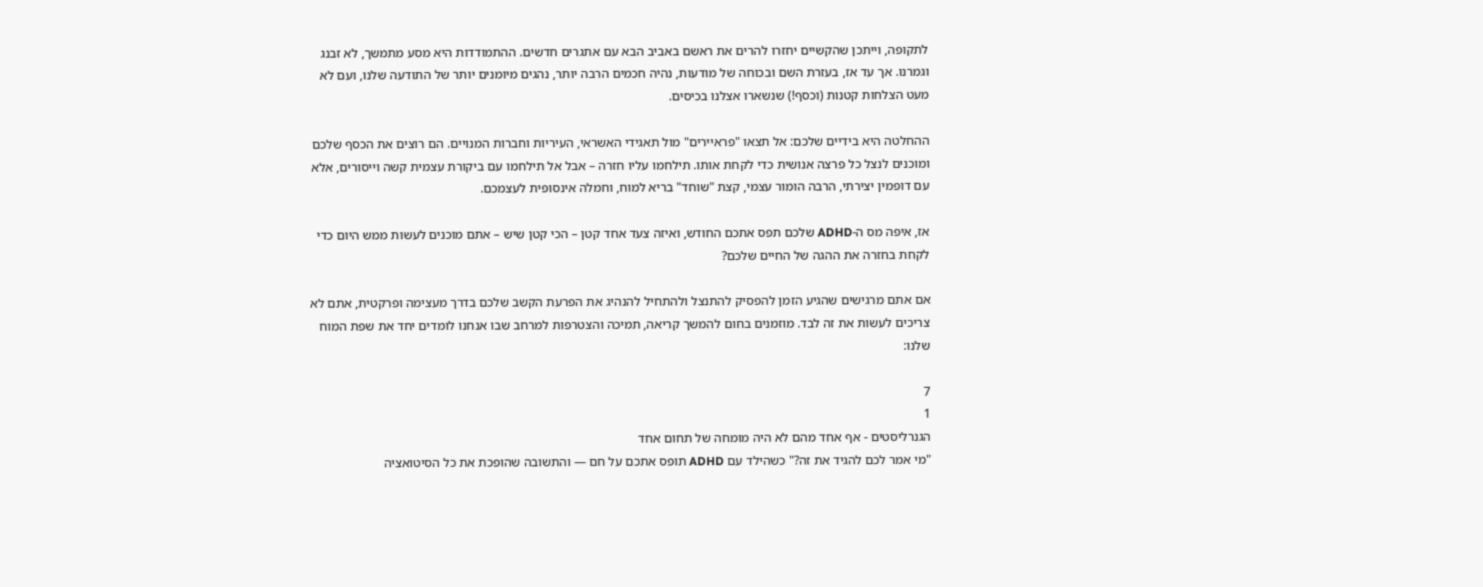לתקופה, וייתכן שהקשיים יחזרו להרים את ראשם באביב הבא עם אתגרים חדשים. ההתמודדות היא מסע מתמשך, לא זבנג וגמרנו. אך עד אז, בעזרת השם ובכוחה של מודעות, נהיה חכמים הרבה יותר, נהגים מיומנים יותר של התודעה שלנו, ועם לא מעט הצלחות קטנות (וכסף!) שנשארו אצלנו בכיסים.

ההחלטה היא בידיים שלכם: אל תצאו "פראיירים" מול תאגידי האשראי, העיריות וחברות המנויים. הם רוצים את הכסף שלכם ומוכנים לנצל כל פרצה אנושית כדי לקחת אותו. תילחמו עליו חזרה – אבל אל תילחמו עם ביקורת עצמית קשה וייסורים, אלא עם דופמין יצירתי, הרבה הומור עצמי, קצת "שוחד" בריא למוח, וחמלה אינסופית לעצמכם.

אז, איפה מס ה-ADHD שלכם תפס אתכם החודש, ואיזה צעד אחד קטן – הכי קטן שיש – אתם מוכנים לעשות ממש היום כדי לקחת בחזרה את ההגה של החיים שלכם?

אם אתם מרגישים שהגיע הזמן להפסיק להתנצל ולהתחיל להנהיג את הפרעת הקשב שלכם בדרך מעצימה ופרקטית, אתם לא צריכים לעשות את זה לבד. מוזמנים בחום להמשך קריאה, תמיכה והצטרפות למרחב שבו אנחנו לומדים יחד את שפת המוח שלנו:

7
1
הגנרליסטים - אף אחד מהם לא היה מומחה של תחום אחד
"מי אמר לכם להגיד את זה?" כשהילד עם ADHD תופס אתכם על חם — והתשובה שהופכת את כל הסיטואציה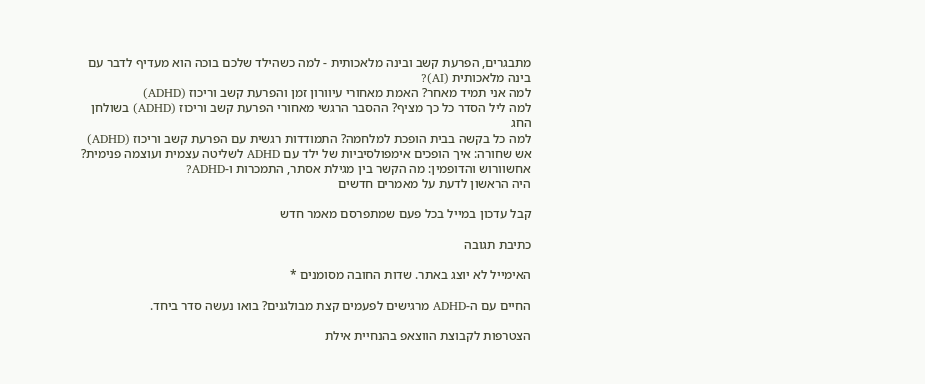מתבגרים, הפרעת קשב ובינה מלאכותית - למה כשהילד שלכם בוכה הוא מעדיף לדבר עם בינה מלאכותית (AI)?
למה אני תמיד מאחר? האמת מאחורי עיוורון זמן והפרעת קשב וריכוז (ADHD)
למה ליל הסדר כל כך מציף? ההסבר הרגשי מאחורי הפרעת קשב וריכוז (ADHD) בשולחן החג
למה כל בקשה בבית הופכת למלחמה? התמודדות רגשית עם הפרעת קשב וריכוז (ADHD)
אש שחורה: איך הופכים אימפולסיביות של ילד עם ADHD לשליטה עצמית ועוצמה פנימית?
אחשוורוש והדופמין: מה הקשר בין מגילת אסתר, התמכרות ו-ADHD?
היה הראשון לדעת על מאמרים חדשים

קבל עדכון במייל בכל פעם שמתפרסם מאמר חדש

כתיבת תגובה

האימייל לא יוצג באתר. שדות החובה מסומנים *

החיים עם ה-ADHD מרגישים לפעמים קצת מבולגנים? בואו נעשה סדר ביחד.

הצטרפות לקבוצת הווצאפ בהנחיית אילת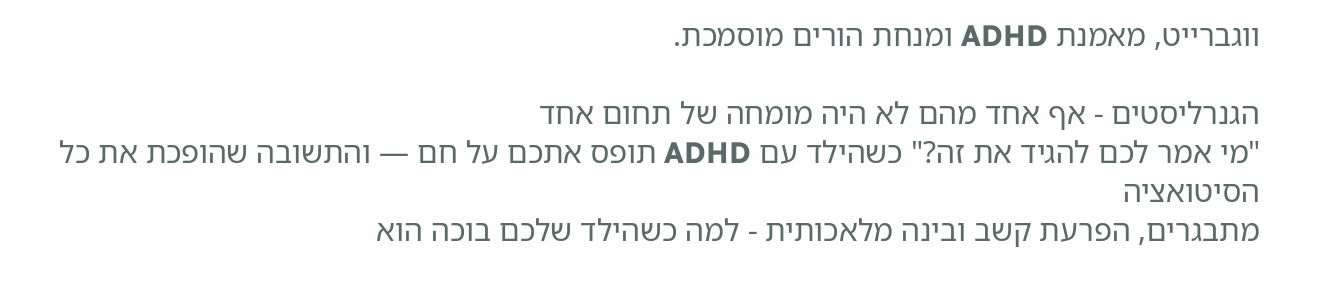ווגברייט, מאמנת ADHD ומנחת הורים מוסמכת.

הגנרליסטים - אף אחד מהם לא היה מומחה של תחום אחד
"מי אמר לכם להגיד את זה?" כשהילד עם ADHD תופס אתכם על חם — והתשובה שהופכת את כל הסיטואציה
מתבגרים, הפרעת קשב ובינה מלאכותית - למה כשהילד שלכם בוכה הוא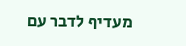מעדיף לדבר עם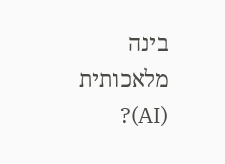בינה מלאכותית (AI)?